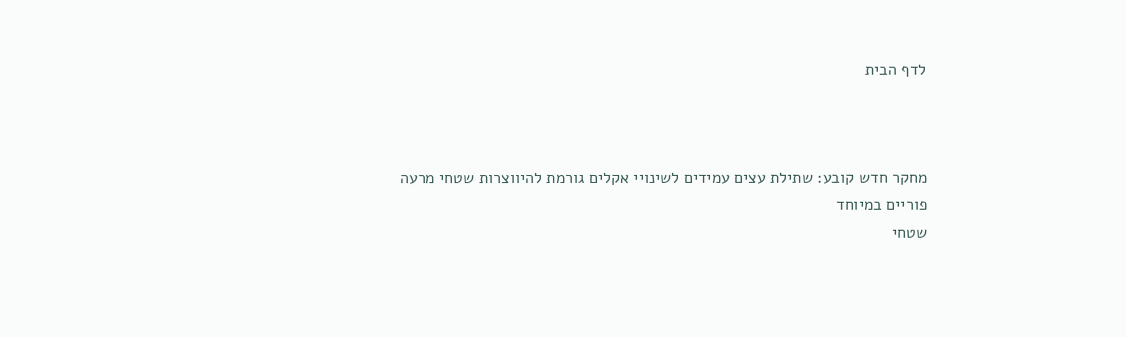לדף הבית



מחקר חדש קובע: שתילת עצים עמידים לשינויי אקלים גורמת להיווצרות שטחי מרעה פוריים במיוחד
שטחי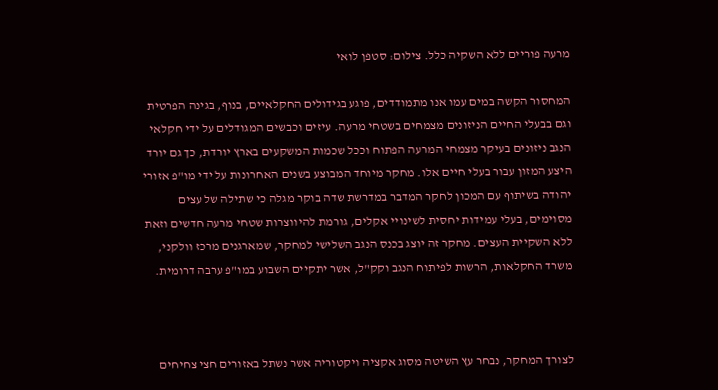מרעה פוריים ללא השקיה כלל. צילום: סטפן לואי

המחסור הקשה במים עמו אנו מתמודדים, פוגע בגידולים החקלאיים, בנוף, בגינה הפרטית וגם בבעלי החיים הניזונים מצמחים בשטחי מרעה. עיזים וכבשים המגודלים על ידי חקלאי הנגב ניזונים בעיקר מצמחי המרעה הפתוח וככל שכמות המשקעים בארץ יורדת, כך גם יורד היצע המזון עבור בעלי חיים אלו. מחקר מיוחד המבוצע בשנים האחרונות על ידי מו"פ אזורי יהודה בשיתוף עם המכון לחקר המדבר במדרשת שדה בוקר מגלה כי שתילה של עצים מסוימים, בעלי עמידות יחסית לשינויי אקלים, גורמת להיווצרות שטחי מרעה חדשים וזאת ללא השקיית העצים. מחקר זה יוצג בכנס הנגב השלישי למחקר, שמארגנים מרכז וולקני, משרד החקלאות, הרשות לפיתוח הנגב וקק"ל, אשר יתקיים השבוע במו"פ ערבה דרומית.



לצורך המחקר, נבחר עץ השיטה מסוג אקציה ויקטוריה אשר נשתל באזורים חצי צחיחים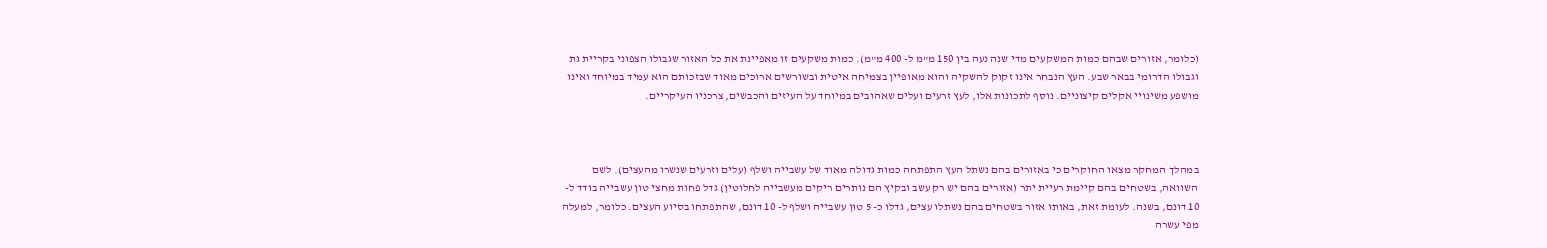(כלומר, אזורים שבהם כמות המשקעים מדי שנה נעה בין 150 מ"מ ל- 400 מ"מ). כמות משקעים זו מאפיינת את כל האזור שגבולו הצפוני בקריית גת וגבולו הדרומי בבאר שבע. העץ הנבחר אינו זקוק להשקיה והוא מאופיין בצמיחה איטית ובשורשים ארוכים מאוד שבזכותם הוא עמיד במיוחד ואינו מושפע משינויי אקלים קיצוניים. נוסף לתכונות אלו, לעץ זרעים ועלים שאהובים במיוחד על העיזים והכבשים, צרכניו העיקריים.



במהלך המחקר מצאו החוקרים כי באזורים בהם נשתל העץ התפתחה כמות גדולה מאוד של עשבייה ושלף (עלים וזרעים שנשרו מהעצים). לשם השוואה, בשטחים בהם קיימת רעיית יתר (אזורים בהם יש רק עשב ובקיץ הם נותרים ריקים מעשבייה לחלוטין) גדל פחות מחצי טון עשבייה בודד ל- 10 דונם, בשנה. לעומת זאת, באותו אזור בשטחים בהם נשתלו עצים, גדלו כ- 5 טון עשבייה ושלף ל- 10 דונם, שהתפתחו בסיוע העצים. כלומר, למעלה מפי עשרה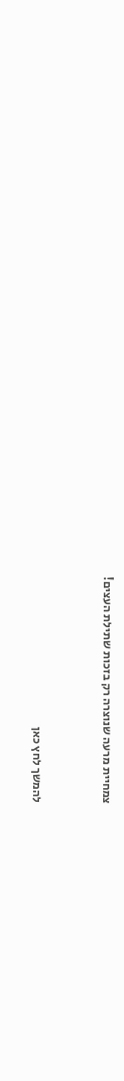צמחיית מרעה שנוצרה רק בזכות שתילת העצים!


להמשך לחץ כאן